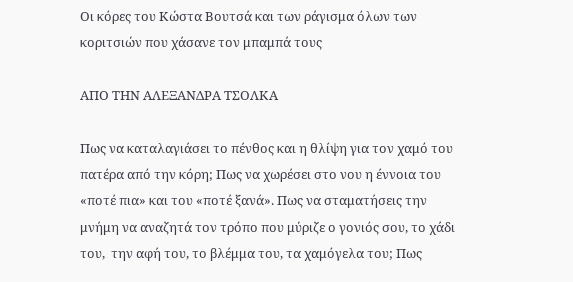Οι κόρες του Κώστα Βουτσά και των ράγισμα όλων των κοριτσιών που χάσανε τον μπαμπά τους

ΑΠΟ ΤΗΝ ΑΛΕΞΑΝΔΡΑ ΤΣΟΛΚΑ

Πως να καταλαγιάσει το πένθος και η θλίψη για τον χαμό του πατέρα από την κόρη; Πως να χωρέσει στο νου η έννοια του «ποτέ πια» και του «ποτέ ξανά». Πως να σταματήσεις την μνήμη να αναζητά τον τρόπο που μύριζε ο γονιός σου, το χάδι του,  την αφή του, το βλέμμα του, τα χαμόγελα του; Πως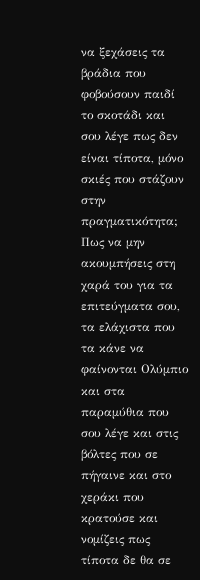να ξεχάσεις τα βράδια που φοβούσουν παιδί το σκοτάδι και σου λέγε πως δεν είναι τίποτα, μόνο σκιές που στάζουν στην πραγματικότητα; Πως να μην ακουμπήσεις στη χαρά του για τα επιτεύγματα σου, τα ελάχιστα που τα κάνε να φαίνονται Ολύμπιο και στα παραμύθια που σου λέγε και στις βόλτες που σε πήγαινε και στο χεράκι που κρατούσε και νομίζεις πως τίποτα δε θα σε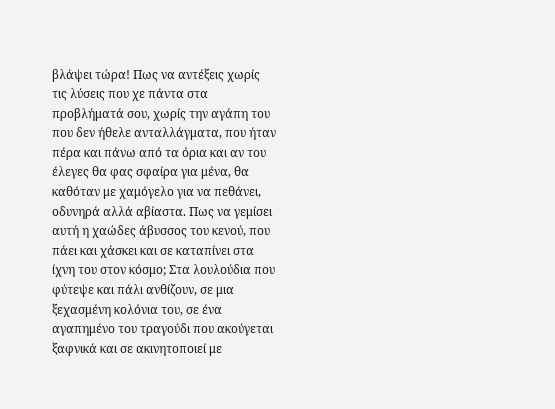βλάψει τώρα! Πως να αντέξεις χωρίς τις λύσεις που χε πάντα στα προβλήματά σου, χωρίς την αγάπη του που δεν ήθελε ανταλλάγματα, που ήταν πέρα και πάνω από τα όρια και αν του έλεγες θα φας σφαίρα για μένα, θα καθόταν με χαμόγελο για να πεθάνει, οδυνηρά αλλά αβίαστα. Πως να γεμίσει αυτή η χαώδες άβυσσος του κενού, που πάει και χάσκει και σε καταπίνει στα ίχνη του στον κόσμο; Στα λουλούδια που φύτεψε και πάλι ανθίζουν, σε μια ξεχασμένη κολόνια του, σε ένα αγαπημένο του τραγούδι που ακούγεται ξαφνικά και σε ακινητοποιεί με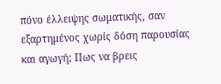πόνο έλλειψης σωματικής, σαν εξαρτημένος χωρίς δόση παρουσίας και αγωγή; Πως να βρεις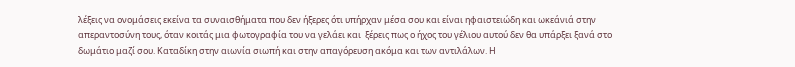λέξεις να ονομάσεις εκείνα τα συναισθήματα που δεν ήξερες ότι υπήρχαν μέσα σου και είναι ηφαιστειώδη και ωκεάνιά στην απεραντοσύνη τους, όταν κοιτάς μια φωτογραφία του να γελάει και  ξέρεις πως ο ήχος του γέλιου αυτού δεν θα υπάρξει ξανά στο δωμάτιο μαζί σου. Καταδίκη στην αιωνία σιωπή και στην απαγόρευση ακόμα και των αντιλάλων. Η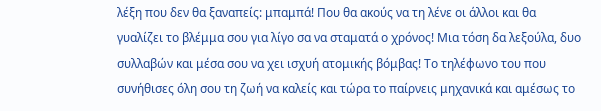λέξη που δεν θα ξαναπείς: μπαμπά! Που θα ακούς να τη λένε οι άλλοι και θα γυαλίζει το βλέμμα σου για λίγο σα να σταματά ο χρόνος! Μια τόση δα λεξούλα, δυο συλλαβών και μέσα σου να χει ισχυή ατομικής βόμβας! Το τηλέφωνο του που συνήθισες όλη σου τη ζωή να καλείς και τώρα το παίρνεις μηχανικά και αμέσως το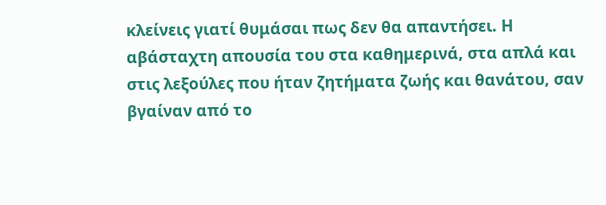κλείνεις γιατί θυμάσαι πως δεν θα απαντήσει. Η αβάσταχτη απουσία του στα καθημερινά, στα απλά και στις λεξούλες που ήταν ζητήματα ζωής και θανάτου, σαν βγαίναν από το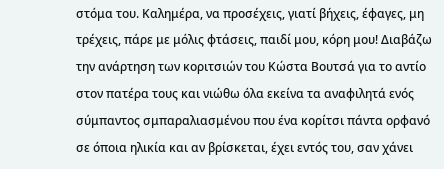στόμα του. Καλημέρα, να προσέχεις, γιατί βήχεις, έφαγες, μη τρέχεις, πάρε με μόλις φτάσεις, παιδί μου, κόρη μου! Διαβάζω την ανάρτηση των κοριτσιών του Κώστα Βουτσά για το αντίο στον πατέρα τους και νιώθω όλα εκείνα τα αναφιλητά ενός σύμπαντος σμπαραλιασμένου που ένα κορίτσι πάντα ορφανό σε όποια ηλικία και αν βρίσκεται, έχει εντός του, σαν χάνει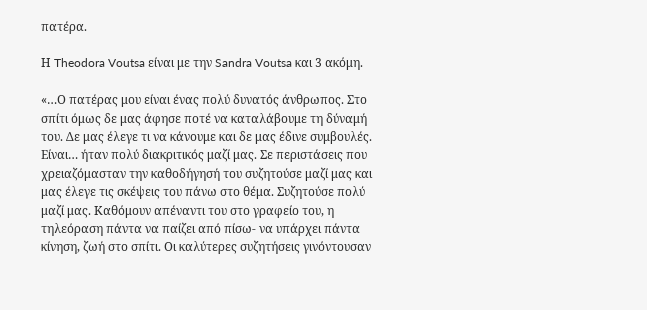πατέρα.

Η Theodora Voutsa είναι με την Sandra Voutsa και 3 ακόμη.

«…Ο πατέρας μου είναι ένας πολύ δυνατός άνθρωπος. Στο σπίτι όμως δε μας άφησε ποτέ να καταλάβουμε τη δύναμή του. Δε μας έλεγε τι να κάνουμε και δε μας έδινε συμβουλές. Είναι… ήταν πολύ διακριτικός μαζί μας. Σε περιστάσεις που χρειαζόμασταν την καθοδήγησή του συζητούσε μαζί μας και μας έλεγε τις σκέψεις του πάνω στο θέμα. Συζητούσε πολύ μαζί μας. Καθόμουν απέναντι του στο γραφείο του, η τηλεόραση πάντα να παίζει από πίσω- να υπάρχει πάντα κίνηση, ζωή στο σπίτι. Οι καλύτερες συζητήσεις γινόντουσαν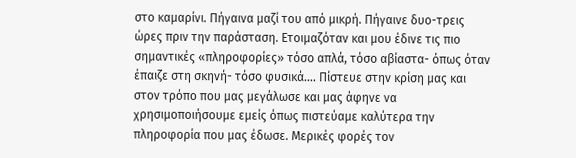στο καμαρίνι. Πήγαινα μαζί του από μικρή. Πήγαινε δυο-τρεις ώρες πριν την παράσταση. Ετοιμαζόταν και μου έδινε τις πιο σημαντικές «πληροφορίες» τόσο απλά, τόσο αβίαστα- όπως όταν έπαιζε στη σκηνή- τόσο φυσικά…. Πίστευε στην κρίση μας και στον τρόπο που μας μεγάλωσε και μας άφηνε να χρησιμοποιήσουμε εμείς όπως πιστεύαμε καλύτερα την πληροφορία που μας έδωσε. Μερικές φορές τον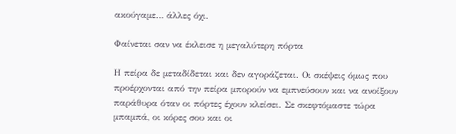ακούγαμε… άλλες όχι.

Φαίνεται σαν να έκλεισε η μεγαλύτερη πόρτα

Η πείρα δε μεταδίδεται και δεν αγοράζεται. Οι σκέψεις όμως που προέρχονται από την πείρα μπορούν να εμπνεύσουν και να ανοίξουν παράθυρα όταν οι πόρτες έχουν κλείσει. Σε σκεφτόμαστε τώρα μπαμπά, οι κόρες σου και οι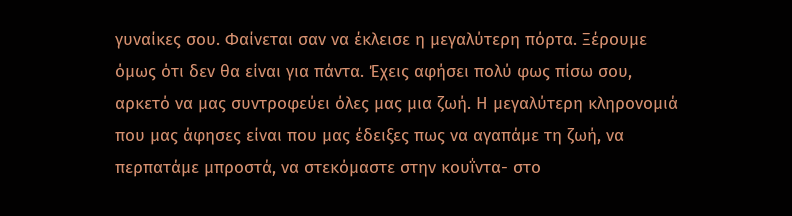γυναίκες σου. Φαίνεται σαν να έκλεισε η μεγαλύτερη πόρτα. Ξέρουμε όμως ότι δεν θα είναι για πάντα. Έχεις αφήσει πολύ φως πίσω σου, αρκετό να μας συντροφεύει όλες μας μια ζωή. Η μεγαλύτερη κληρονομιά που μας άφησες είναι που μας έδειξες πως να αγαπάμε τη ζωή, να περπατάμε μπροστά, να στεκόμαστε στην κουΐντα- στο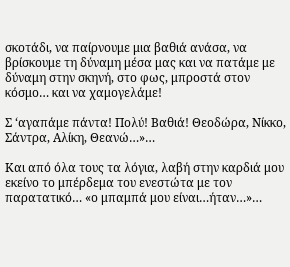σκοτάδι, να παίρνουμε μια βαθιά ανάσα, να βρίσκουμε τη δύναμη μέσα μας και να πατάμε με δύναμη στην σκηνή, στο φως, μπροστά στον κόσμο… και να χαμογελάμε!

Σ ‘αγαπάμε πάντα! Πολύ! Βαθιά! Θεοδώρα, Νίκκο, Σάντρα, Αλίκη, Θεανώ…»…

Και από όλα τους τα λόγια, λαβή στην καρδιά μου εκείνο το μπέρδεμα του ενεστώτα με τον παρατατικό… «ο μπαμπά μου είναι…ήταν…»…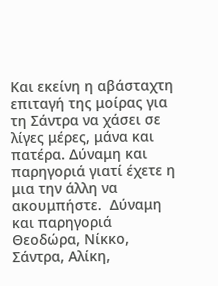Και εκείνη η αβάσταχτη επιταγή της μοίρας για τη Σάντρα να χάσει σε λίγες μέρες, μάνα και πατέρα. Δύναμη και παρηγοριά γιατί έχετε η μια την άλλη να ακουμπήστε.  Δύναμη και παρηγοριά Θεοδώρα, Νίκκο, Σάντρα, Αλίκη,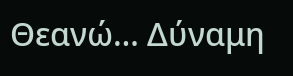Θεανώ… Δύναμη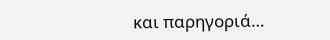και παρηγοριά…